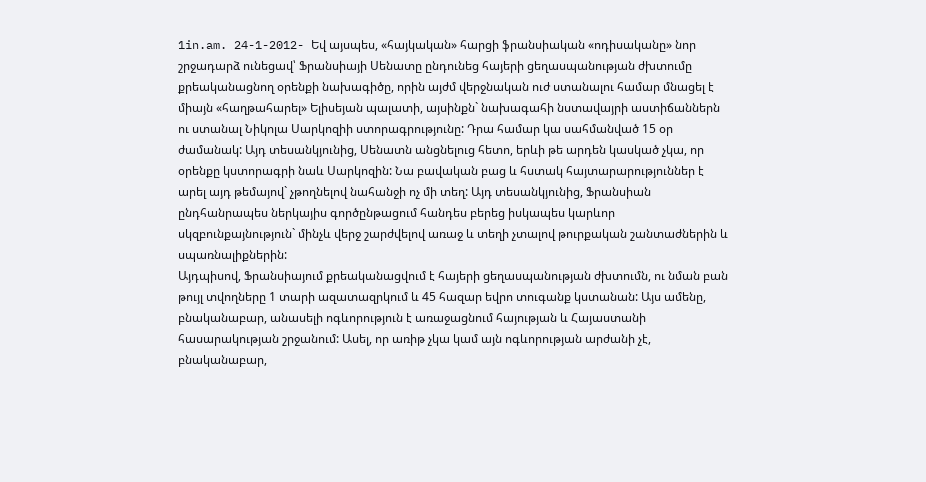1in.am. 24-1-2012- Եվ այսպես, «հայկական» հարցի ֆրանսիական «ոդիսականը» նոր շրջադարձ ունեցավ՝ Ֆրանսիայի Սենատը ընդունեց հայերի ցեղասպանության ժխտումը քրեականացնող օրենքի նախագիծը, որին այժմ վերջնական ուժ ստանալու համար մնացել է միայն «հաղթահարել» Ելիսեյան պալատի, այսինքն` նախագահի նստավայրի աստիճաններն ու ստանալ Նիկոլա Սարկոզիի ստորագրությունը: Դրա համար կա սահմանված 15 օր ժամանակ: Այդ տեսանկյունից, Սենատն անցնելուց հետո, երևի թե արդեն կասկած չկա, որ օրենքը կստորագրի նաև Սարկոզին: Նա բավական բաց և հստակ հայտարարություններ է արել այդ թեմայով` չթողնելով նահանջի ոչ մի տեղ: Այդ տեսանկյունից, Ֆրանսիան ընդհանրապես ներկայիս գործընթացում հանդես բերեց իսկապես կարևոր սկզբունքայնություն` մինչև վերջ շարժվելով առաջ և տեղի չտալով թուրքական շանտաժներին և սպառնալիքներին:
Այդպիսով, Ֆրանսիայում քրեականացվում է հայերի ցեղասպանության ժխտումն, ու նման բան թույլ տվողները 1 տարի ազատազրկում և 45 հազար եվրո տուգանք կստանան: Այս ամենը, բնականաբար, անասելի ոգևորություն է առաջացնում հայության և Հայաստանի հասարակության շրջանում: Ասել, որ առիթ չկա կամ այն ոգևորության արժանի չէ, բնականաբար,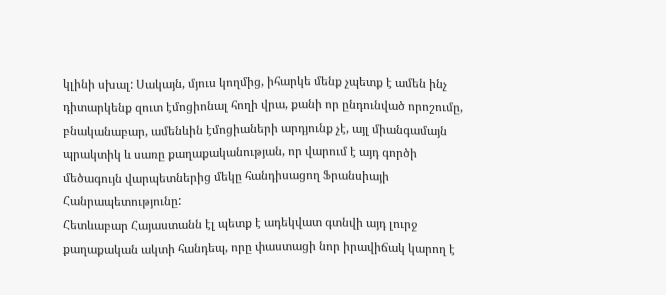կլինի սխալ: Սակայն, մյուս կողմից, իհարկե մենք չպետք է ամեն ինչ դիտարկենք զուտ էմոցիոնալ հողի վրա, քանի որ ընդունված որոշումը, բնականաբար, ամենևին էմոցիաների արդյունք չէ, այլ միանգամայն պրակտիկ և սառը քաղաքականության, որ վարում է այդ գործի մեծագույն վարպետներից մեկը հանդիսացող Ֆրանսիայի Հանրապետությունը:
Հետևաբար Հայաստանն էլ պետք է ադեկվատ գտնվի այդ լուրջ քաղաքական ակտի հանդեպ, որը փաստացի նոր իրավիճակ կարող է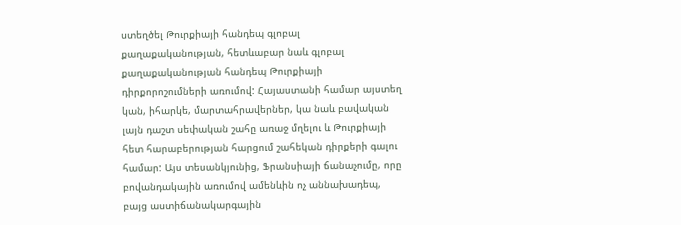ստեղծել Թուրքիայի հանդեպ գլոբալ քաղաքականության, հետևաբար նաև գլոբալ քաղաքականության հանդեպ Թուրքիայի դիրքորոշումների առումով: Հայաստանի համար այստեղ կան, իհարկե, մարտահրավերներ, կա նաև բավական լայն դաշտ սեփական շահը առաջ մղելու և Թուրքիայի հետ հարաբերության հարցում շահեկան դիրքերի գալու համար: Այս տեսանկյունից, Ֆրանսիայի ճանաչումը, որը բովանդակային առումով ամենևին ոչ աննախադեպ, բայց աստիճանակարգային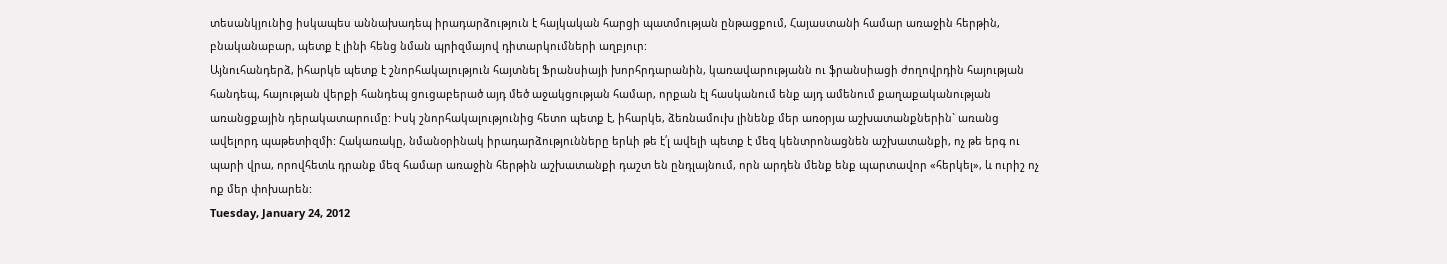տեսանկյունից իսկապես աննախադեպ իրադարձություն է հայկական հարցի պատմության ընթացքում, Հայաստանի համար առաջին հերթին, բնականաբար, պետք է լինի հենց նման պրիզմայով դիտարկումների աղբյուր:
Այնուհանդերձ, իհարկե պետք է շնորհակալություն հայտնել Ֆրանսիայի խորհրդարանին, կառավարությանն ու ֆրանսիացի ժողովրդին հայության հանդեպ, հայության վերքի հանդեպ ցուցաբերած այդ մեծ աջակցության համար, որքան էլ հասկանում ենք այդ ամենում քաղաքականության առանցքային դերակատարումը: Իսկ շնորհակալությունից հետո պետք է, իհարկե, ձեռնամուխ լինենք մեր առօրյա աշխատանքներին` առանց ավելորդ պաթետիզմի: Հակառակը, նմանօրինակ իրադարձությունները երևի թե է՛լ ավելի պետք է մեզ կենտրոնացնեն աշխատանքի, ոչ թե երգ ու պարի վրա, որովհետև դրանք մեզ համար առաջին հերթին աշխատանքի դաշտ են ընդլայնում, որն արդեն մենք ենք պարտավոր «հերկել», և ուրիշ ոչ ոք մեր փոխարեն:
Tuesday, January 24, 2012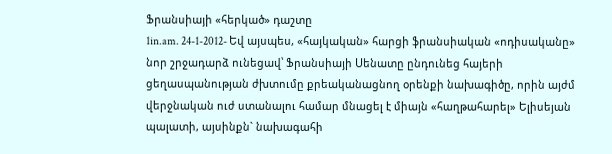Ֆրանսիայի «հերկած» դաշտը
1in.am. 24-1-2012- Եվ այսպես, «հայկական» հարցի ֆրանսիական «ոդիսականը» նոր շրջադարձ ունեցավ՝ Ֆրանսիայի Սենատը ընդունեց հայերի ցեղասպանության ժխտումը քրեականացնող օրենքի նախագիծը, որին այժմ վերջնական ուժ ստանալու համար մնացել է միայն «հաղթահարել» Ելիսեյան պալատի, այսինքն` նախագահի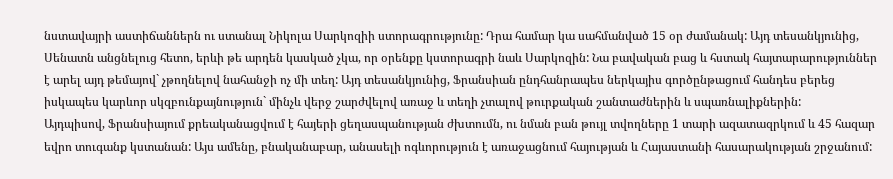նստավայրի աստիճաններն ու ստանալ Նիկոլա Սարկոզիի ստորագրությունը: Դրա համար կա սահմանված 15 օր ժամանակ: Այդ տեսանկյունից, Սենատն անցնելուց հետո, երևի թե արդեն կասկած չկա, որ օրենքը կստորագրի նաև Սարկոզին: Նա բավական բաց և հստակ հայտարարություններ է արել այդ թեմայով` չթողնելով նահանջի ոչ մի տեղ: Այդ տեսանկյունից, Ֆրանսիան ընդհանրապես ներկայիս գործընթացում հանդես բերեց իսկապես կարևոր սկզբունքայնություն` մինչև վերջ շարժվելով առաջ և տեղի չտալով թուրքական շանտաժներին և սպառնալիքներին:
Այդպիսով, Ֆրանսիայում քրեականացվում է հայերի ցեղասպանության ժխտումն, ու նման բան թույլ տվողները 1 տարի ազատազրկում և 45 հազար եվրո տուգանք կստանան: Այս ամենը, բնականաբար, անասելի ոգևորություն է առաջացնում հայության և Հայաստանի հասարակության շրջանում: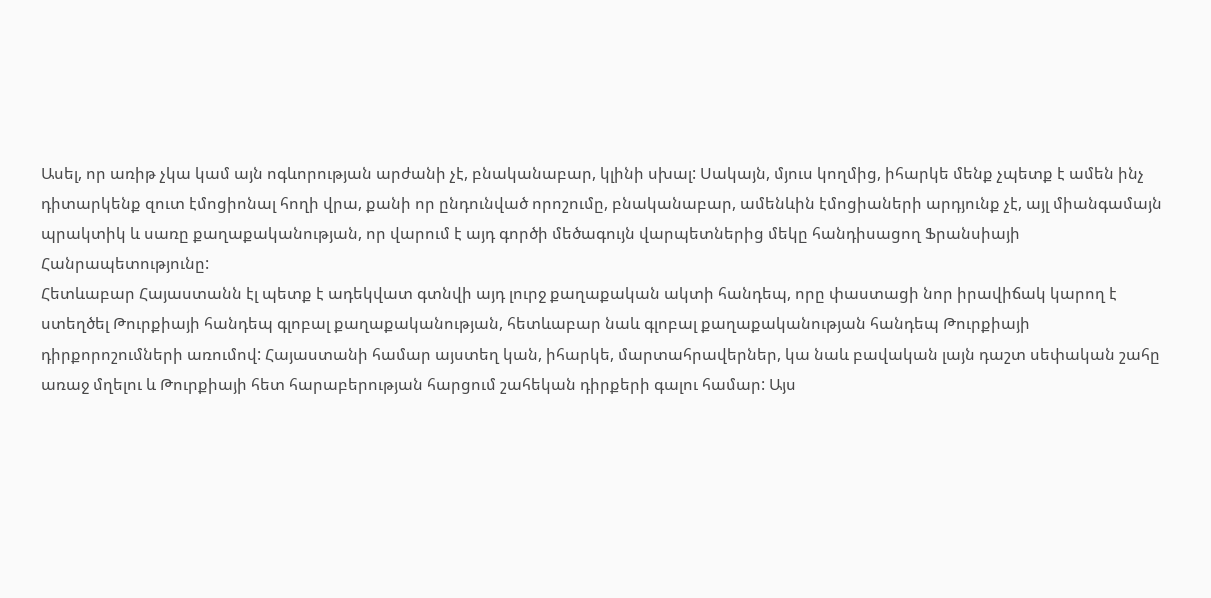Ասել, որ առիթ չկա կամ այն ոգևորության արժանի չէ, բնականաբար, կլինի սխալ: Սակայն, մյուս կողմից, իհարկե մենք չպետք է ամեն ինչ դիտարկենք զուտ էմոցիոնալ հողի վրա, քանի որ ընդունված որոշումը, բնականաբար, ամենևին էմոցիաների արդյունք չէ, այլ միանգամայն պրակտիկ և սառը քաղաքականության, որ վարում է այդ գործի մեծագույն վարպետներից մեկը հանդիսացող Ֆրանսիայի Հանրապետությունը:
Հետևաբար Հայաստանն էլ պետք է ադեկվատ գտնվի այդ լուրջ քաղաքական ակտի հանդեպ, որը փաստացի նոր իրավիճակ կարող է ստեղծել Թուրքիայի հանդեպ գլոբալ քաղաքականության, հետևաբար նաև գլոբալ քաղաքականության հանդեպ Թուրքիայի դիրքորոշումների առումով: Հայաստանի համար այստեղ կան, իհարկե, մարտահրավերներ, կա նաև բավական լայն դաշտ սեփական շահը առաջ մղելու և Թուրքիայի հետ հարաբերության հարցում շահեկան դիրքերի գալու համար: Այս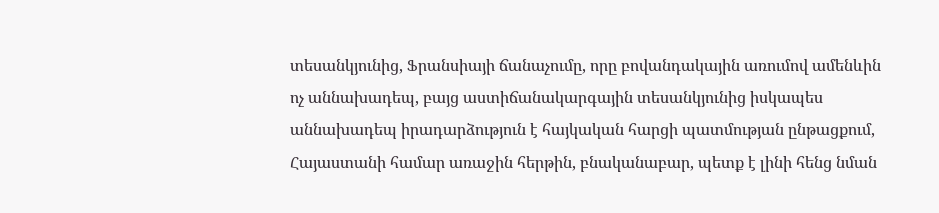տեսանկյունից, Ֆրանսիայի ճանաչումը, որը բովանդակային առումով ամենևին ոչ աննախադեպ, բայց աստիճանակարգային տեսանկյունից իսկապես աննախադեպ իրադարձություն է հայկական հարցի պատմության ընթացքում, Հայաստանի համար առաջին հերթին, բնականաբար, պետք է լինի հենց նման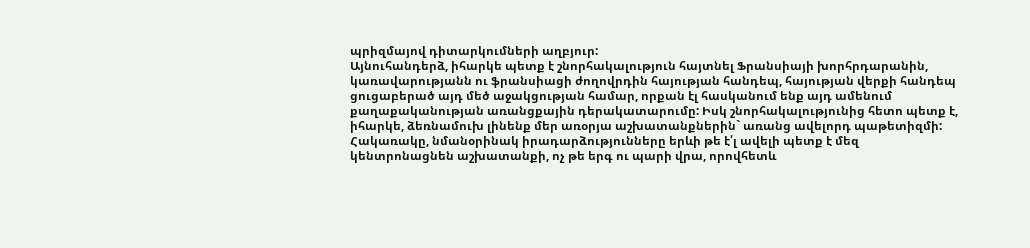պրիզմայով դիտարկումների աղբյուր:
Այնուհանդերձ, իհարկե պետք է շնորհակալություն հայտնել Ֆրանսիայի խորհրդարանին, կառավարությանն ու ֆրանսիացի ժողովրդին հայության հանդեպ, հայության վերքի հանդեպ ցուցաբերած այդ մեծ աջակցության համար, որքան էլ հասկանում ենք այդ ամենում քաղաքականության առանցքային դերակատարումը: Իսկ շնորհակալությունից հետո պետք է, իհարկե, ձեռնամուխ լինենք մեր առօրյա աշխատանքներին` առանց ավելորդ պաթետիզմի: Հակառակը, նմանօրինակ իրադարձությունները երևի թե է՛լ ավելի պետք է մեզ կենտրոնացնեն աշխատանքի, ոչ թե երգ ու պարի վրա, որովհետև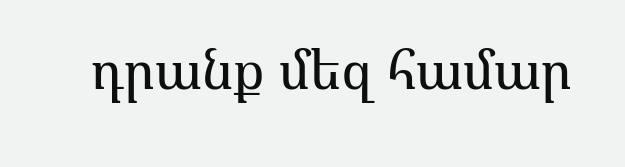դրանք մեզ համար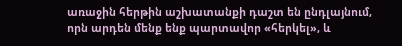առաջին հերթին աշխատանքի դաշտ են ընդլայնում, որն արդեն մենք ենք պարտավոր «հերկել», և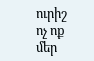ուրիշ ոչ ոք մեր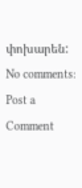փոխարեն:
No comments:
Post a Comment